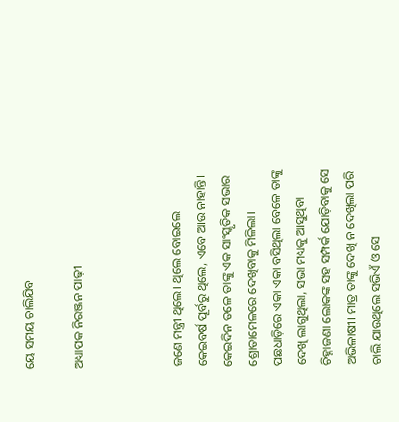ୟେ ସମୟ ଚାଲିଯିବ

ଅଧ୍ୟାପକ ନିରଞ୍ଜନ ପାଢ଼ୀ



ଜଣେ ମନ୍ତ୍ରୀ ଥିଲେ। ଥିଲେ ବୋଇଲେ କେଇବର୍ଷ ପୂର୍ବରୁ ଥିଲେ, ଏବେ ଆଉ ନାହାନ୍ତି। କେଇଦିନ ତଳେ ତାଙ୍କୁ ଏକ ସାଂସ୍କୃତିକ ସଭାର ଶ୍ରୋତାମେଳରେ ଦେଖିବାକୁ ମିଳିଲା। ପଛଧାଡ଼ିରେ ଏକା ଏକା ବସିଥିଲା ବେଳେ ତାଙ୍କୁ ଦେଖି ଲାଗୁଥିଲା, ସଭା ମଧ୍ୟକୁ ଆସୁଥିବା ଚିହ୍ନାଜଣା ଲୋକଙ୍କ ସହ ସମ୍ପର୍କ ଯୋଡ଼ିବାକୁ ସେ ଅଭିଳାଷୀ। ମାତ୍ର ତାଙ୍କୁ ଦେଖି ନ ଦେଖିଲା ପରି ଚାଲି ଯାଉଥିଲେ ସଭିଏଁ ଓ ସେ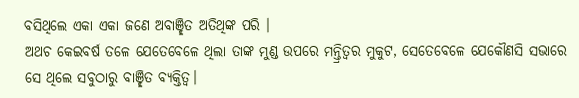ବସିଥିଲେ ଏକା ଏକା ଜଣେ ଅବାଞ୍ଛିତ ଅତିଥିଙ୍କ ପରି ।
ଅଥଚ କେଇବର୍ଷ ତଳେ ଯେତେବେଳେ ଥିଲା ତାଙ୍କ ମୁଣ୍ଡ ଉପରେ ମନ୍ତ୍ରିତ୍ୱର ମୁକୁଟ, ସେତେବେଳେ ଯେକୌଣସି ସଭାରେ ସେ ଥିଲେ ସବୁଠାରୁ ବାଞ୍ଛିତ ବ୍ୟକ୍ତିତ୍ୱ।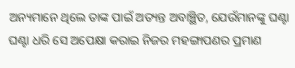ଅନ୍ୟମାନେ ଥିଲେ ତାଙ୍କ ପାଇଁ ଅତ୍ୟନ୍ତ ଅବାଞ୍ଛିତ, ଯେଉଁମାନଙ୍କୁ ଘଣ୍ଟା ଘଣ୍ଟା ଧରି ସେ ଅପେକ୍ଷା କରାଇ ନିଜର ମହଙ୍ଗାପଣର ପ୍ରମାଣ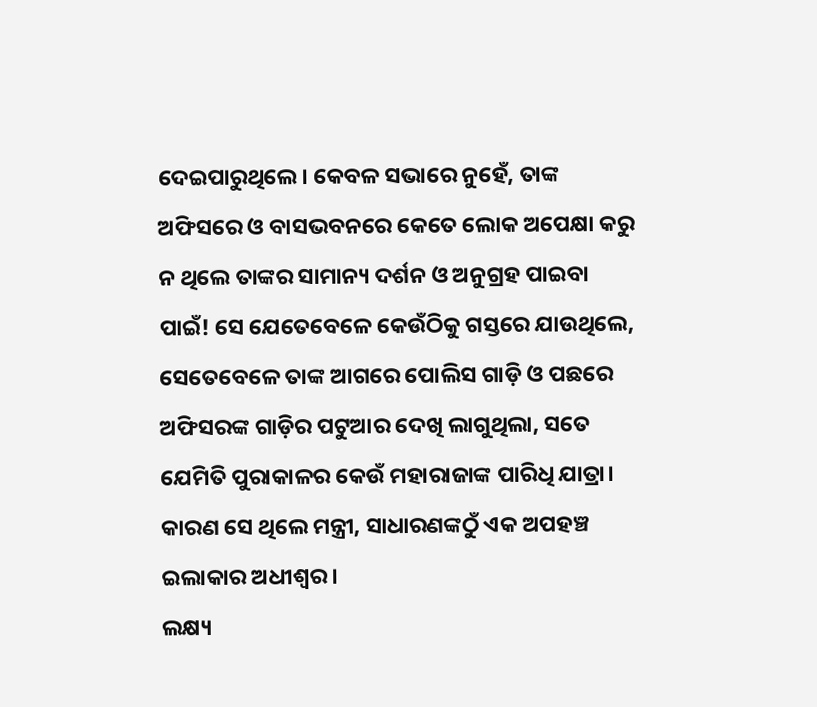ଦେଇପାରୁଥିଲେ। କେବଳ ସଭାରେ ନୁହେଁ, ତାଙ୍କ ଅଫିସରେ ଓ ବାସଭବନରେ କେତେ ଲୋକ ଅପେକ୍ଷା କରୁ ନ ଥିଲେ ତାଙ୍କର ସାମାନ୍ୟ ଦର୍ଶନ ଓ ଅନୁଗ୍ରହ ପାଇବା ପାଇଁ! ସେ ଯେତେବେଳେ କେଉଁଠିକୁ ଗସ୍ତରେ ଯାଉଥିଲେ, ସେତେବେଳେ ତାଙ୍କ ଆଗରେ ପୋଲିସ ଗାଡ଼ି ଓ ପଛରେ ଅଫିସରଙ୍କ ଗାଡ଼ିର ପଟୁଆର ଦେଖି ଲାଗୁଥିଲା, ସତେ ଯେମିତି ପୁରାକାଳର କେଉଁ ମହାରାଜାଙ୍କ ପାରିଧି ଯାତ୍ରା। କାରଣ ସେ ଥିଲେ ମନ୍ତ୍ରୀ, ସାଧାରଣଙ୍କଠୁଁ ଏକ ଅପହଞ୍ଚ ଇଲାକାର ଅଧୀଶ୍ୱର।
ଲକ୍ଷ୍ୟ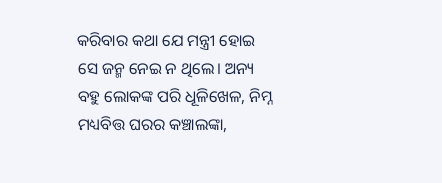କରିବାର କଥା ଯେ ମନ୍ତ୍ରୀ ହୋଇ ସେ ଜନ୍ମ ନେଇ ନ ଥିଲେ। ଅନ୍ୟ ବହୁ ଲୋକଙ୍କ ପରି ଧୂଳିଖେଳ, ନିମ୍ନ ମଧ୍ୟବିତ୍ତ ଘରର କଞ୍ଚାଲଙ୍କା,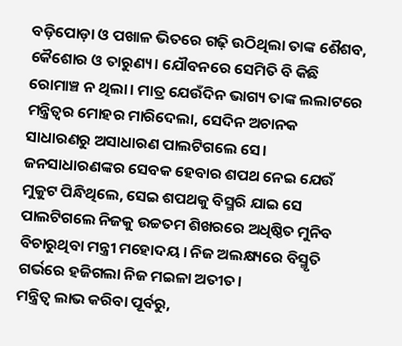ବଡ଼ିପୋଡ଼ା ଓ ପଖାଳ ଭିତରେ ଗଢ଼ି ଉଠିଥିଲା ତାଙ୍କ ଶୈଶବ, କୈଶୋର ଓ ତାରୁଣ୍ୟ। ଯୌବନରେ ସେମିତି ବି କିଛି ରୋମାଞ୍ଚ ନ ଥିଲା। ମାତ୍ର ଯେଉଁଦିନ ଭାଗ୍ୟ ତାଙ୍କ ଲଲାଟରେ ମନ୍ତ୍ରିତ୍ୱର ମୋହର ମାରିଦେଲା, ସେଦିନ ଅଚାନକ ସାଧାରଣରୁ ଅସାଧାରଣ ପାଲଟିଗଲେ ସେ। ଜନସାଧାରଣଙ୍କର ସେବକ ହେବାର ଶପଥ ନେଇ ଯେଉଁ ମୁକୁଟ ପିନ୍ଧିଥିଲେ, ସେଇ ଶପଥକୁ ବିସ୍ମରି ଯାଇ ସେ ପାଲଟିଗଲେ ନିଜକୁ ଉଚ୍ଚତମ ଶିଖରରେ ଅଧିଷ୍ଠିତ ମୁନିବ ବିଚାରୁଥିବା ମନ୍ତ୍ରୀ ମହୋଦୟ। ନିଜ ଅଲକ୍ଷ୍ୟରେ ବିସ୍ମୃତି ଗର୍ଭରେ ହଜିଗଲା ନିଜ ମଇଳା ଅତୀତ।
ମନ୍ତ୍ରିତ୍ୱ ଲାଭ କରିବା ପୂର୍ବରୁ,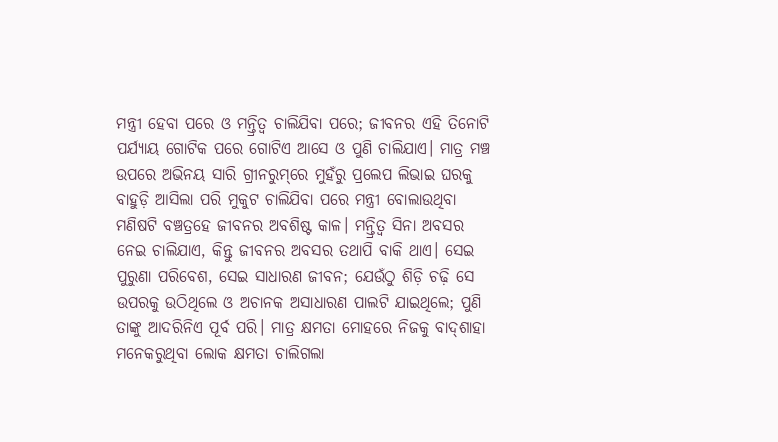ମନ୍ତ୍ରୀ ହେବା ପରେ ଓ ମନ୍ତ୍ରିତ୍ୱ ଚାଲିଯିବା ପରେ; ଜୀବନର ଏହି ତିନୋଟି ପର୍ଯ୍ୟାୟ ଗୋଟିକ ପରେ ଗୋଟିଏ ଆସେ ଓ ପୁଣି ଚାଲିଯାଏ। ମାତ୍ର ମଞ୍ଚ ଉପରେ ଅଭିନୟ ସାରି ଗ୍ରୀନରୁମ୍‌ରେ ମୁହଁରୁ ପ୍ରଲେପ ଲିଭାଇ ଘରକୁ ବାହୁଡ଼ି ଆସିଲା ପରି ମୁକୁଟ ଚାଲିଯିବା ପରେ ମନ୍ତ୍ରୀ ବୋଲାଉଥିବା ମଣିଷଟି ବଞ୍ଚତ୍ରହେ ଜୀବନର ଅବଶିଷ୍ଟ କାଳ। ମନ୍ତ୍ରିତ୍ୱ ସିନା ଅବସର ନେଇ ଚାଲିଯାଏ, କିନ୍ତୁ ଜୀବନର ଅବସର ତଥାପି ବାକି ଥାଏ। ସେଇ ପୁରୁଣା ପରିବେଶ, ସେଇ ସାଧାରଣ ଜୀବନ; ଯେଉଁଠୁ ଶିଡ଼ି ଚଢ଼ି ସେ ଉପରକୁ ଉଠିଥିଲେ ଓ ଅଚାନକ ଅସାଧାରଣ ପାଲଟି ଯାଇଥିଲେ; ପୁଣି ତାଙ୍କୁ ଆଦରିନିଏ ପୂର୍ବ ପରି। ମାତ୍ର କ୍ଷମତା ମୋହରେ ନିଜକୁ ବାଦ୍‌ଶାହା ମନେକରୁଥିବା ଲୋକ କ୍ଷମତା ଚାଲିଗଲା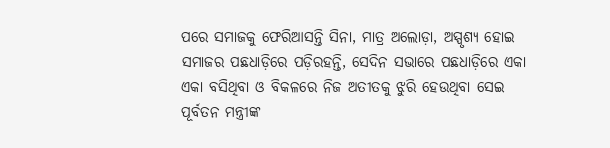ପରେ ସମାଜକୁ ଫେରିଆସନ୍ତି ସିନା, ମାତ୍ର ଅଲୋଡ଼ା, ଅସ୍ପୃଶ୍ୟ ହୋଇ ସମାଜର ପଛଧାଡ଼ିରେ ପଡ଼ିରହନ୍ତି, ସେଦିନ ସଭାରେ ପଛଧାଡ଼ିରେ ଏକା ଏକା ବସିଥିବା ଓ ବିକଳରେ ନିଜ ଅତୀତକୁ ଝୁରି ହେଉଥିବା ସେଇ ପୂର୍ବତନ ମନ୍ତ୍ରୀଙ୍କ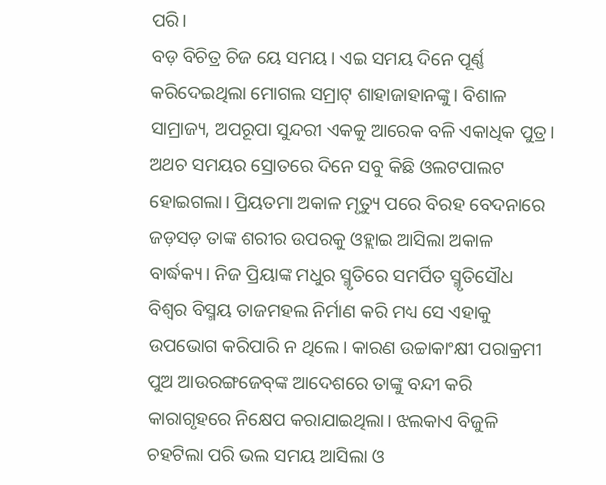ପରି।
ବଡ଼ ବିଚିତ୍ର ଚିଜ ୟେ ସମୟ। ଏଇ ସମୟ ଦିନେ ପୂର୍ଣ୍ଣ କରିଦେଇଥିଲା ମୋଗଲ ସମ୍ରାଟ୍‌ ଶାହାଜାହାନଙ୍କୁ। ବିଶାଳ ସାମ୍ରାଜ୍ୟ, ଅପରୂପା ସୁନ୍ଦରୀ ଏକକୁ ଆରେକ ବଳି ଏକାଧିକ ପୁତ୍ର। ଅଥଚ ସମୟର ସ୍ରୋତରେ ଦିନେ ସବୁ କିଛି ଓଲଟପାଲଟ ହୋଇଗଲା। ପ୍ରିୟତମା ଅକାଳ ମୃତ୍ୟୁ ପରେ ବିରହ ବେଦନାରେ ଜଡ଼ସଡ଼ ତାଙ୍କ ଶରୀର ଉପରକୁ ଓହ୍ଲାଇ ଆସିଲା ଅକାଳ ବାର୍ଦ୍ଧକ୍ୟ। ନିଜ ପ୍ରିୟାଙ୍କ ମଧୁର ସ୍ମୃତିରେ ସମର୍ପିତ ସ୍ମୃତିସୌଧ ବିଶ୍ୱର ବିସ୍ମୟ ତାଜମହଲ ନିର୍ମାଣ କରି ମଧ୍ୟ ସେ ଏହାକୁ ଉପଭୋଗ କରିପାରି ନ ଥିଲେ। କାରଣ ଉଚ୍ଚାକାଂକ୍ଷୀ ପରାକ୍ରମୀ ପୁଅ ଆଉରଙ୍ଗଜେବ୍‌ଙ୍କ ଆଦେଶରେ ତାଙ୍କୁ ବନ୍ଦୀ କରି କାରାଗୃହରେ ନିକ୍ଷେପ କରାଯାଇଥିଲା। ଝଲକାଏ ବିଜୁଳି ଚହଟିଲା ପରି ଭଲ ସମୟ ଆସିଲା ଓ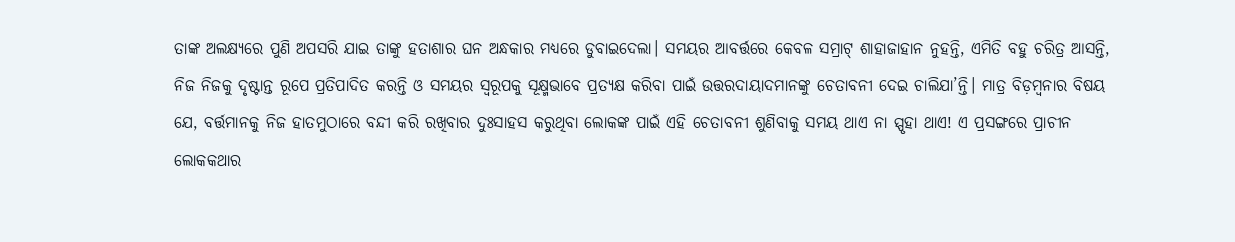ତାଙ୍କ ଅଲକ୍ଷ୍ୟରେ ପୁଣି ଅପସରି ଯାଇ ତାଙ୍କୁ ହତାଶାର ଘନ ଅନ୍ଧକାର ମଧ୍ୟରେ ଡୁବାଇଦେଲା। ସମୟର ଆବର୍ତ୍ତରେ କେବଳ ସମ୍ରାଟ୍‌ ଶାହାଜାହାନ ନୁହନ୍ତି, ଏମିତି ବହୁ ଚରିତ୍ର ଆସନ୍ତି, ନିଜ ନିଜକୁ ଦୃଷ୍ଟାନ୍ତ ରୂପେ ପ୍ରତିପାଦିତ କରନ୍ତି ଓ ସମୟର ସ୍ବରୂପକୁ ସୂକ୍ଷ୍ମଭାବେ ପ୍ରତ୍ୟକ୍ଷ କରିବା ପାଇଁ ଉତ୍ତରଦାୟାଦମାନଙ୍କୁ ଚେତାବନୀ ଦେଇ ଚାଲିଯା’ନ୍ତି। ମାତ୍ର ବିଡ଼ମ୍ବନାର ବିଷୟ ଯେ, ବର୍ତ୍ତମାନକୁ ନିଜ ହାତମୁଠାରେ ବନ୍ଦୀ କରି ରଖିବାର ଦୁଃସାହସ କରୁଥିବା ଲୋକଙ୍କ ପାଇଁ ଏହି ଚେତାବନୀ ଶୁଣିବାକୁ ସମୟ ଥାଏ ନା ସ୍ପୃହା ଥାଏ! ଏ ପ୍ରସଙ୍ଗରେ ପ୍ରାଚୀନ ଲୋକକଥାର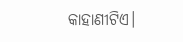କାହାଣୀଟିଏ।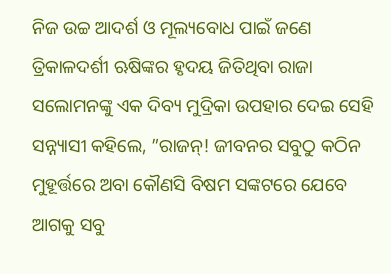ନିଜ ଉଚ୍ଚ ଆଦର୍ଶ ଓ ମୂଲ୍ୟବୋଧ ପାଇଁ ଜଣେ ତ୍ରିକାଳଦର୍ଶୀ ଋଷିଙ୍କର ହୃଦୟ ଜିତିଥିବା ରାଜା ସଲୋମନଙ୍କୁ ଏକ ଦିବ୍ୟ ମୁଦ୍ରିକା ଉପହାର ଦେଇ ସେହି ସନ୍ନ୍ୟାସୀ କହିଲେ, ”ରାଜନ୍‌! ଜୀବନର ସବୁଠୁ କଠିନ ମୁହୂର୍ତ୍ତରେ ଅବା କୌଣସି ବିଷମ ସଙ୍କଟରେ ଯେବେ ଆଗକୁ ସବୁ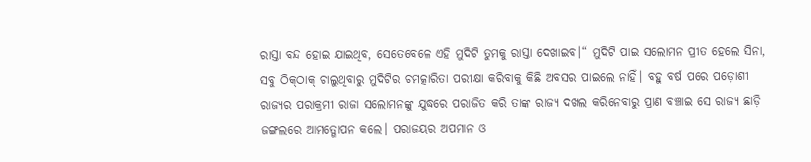ରାସ୍ତା ବନ୍ଦ ହୋଇ ଯାଇଥିବ, ସେତେବେଳେ ଏହି ମୁଦିଟି ତୁମକୁ ରାସ୍ତା ଦେଖାଇବ।“ ମୁଦିଟି ପାଇ ସଲୋମନ ପ୍ରୀତ ହେଲେ ସିନା, ସବୁ ଠିକ୍‌ଠାକ୍‌ ଚାଲୁଥିବାରୁ ମୁଦିଟିର ଚମତ୍କାରିତା ପରୀକ୍ଷା କରିବାକୁ କିଛି ଅବସର ପାଇଲେ ନାହିଁ। ବହୁ ବର୍ଷ ପରେ ପଡ଼ୋଶୀ ରାଜ୍ୟର ପରାକ୍ରମୀ ରାଜା ସଲୋମନଙ୍କୁ ଯୁଦ୍ଧରେ ପରାଜିତ କରି ତାଙ୍କ ରାଜ୍ୟ ଦଖଲ କରିନେବାରୁ ପ୍ରାଣ ବଞ୍ଚାଇ ସେ ରାଜ୍ୟ ଛାଡ଼ି ଜଙ୍ଗଲରେ ଆମତ୍ଗୋପନ କଲେ। ପରାଜୟର ଅପମାନ ଓ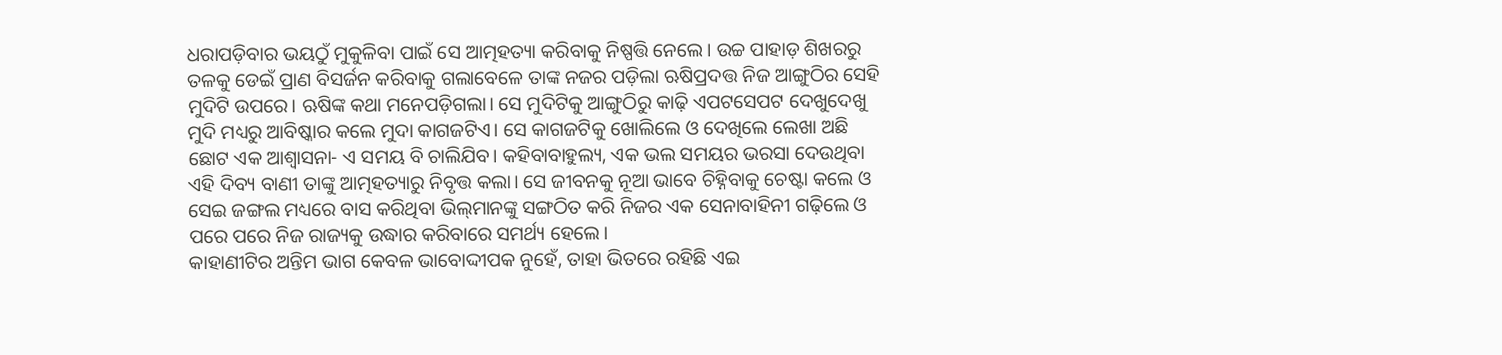ଧରାପଡ଼ିବାର ଭୟଠୁଁ ମୁକୁଳିବା ପାଇଁ ସେ ଆତ୍ମହତ୍ୟା କରିବାକୁ ନିଷ୍ପତ୍ତି ନେଲେ। ଉଚ୍ଚ ପାହାଡ଼ ଶିଖରରୁ ତଳକୁ ଡେଇଁ ପ୍ରାଣ ବିସର୍ଜନ କରିବାକୁ ଗଲାବେଳେ ତାଙ୍କ ନଜର ପଡ଼ିଲା ଋଷିପ୍ରଦତ୍ତ ନିଜ ଆଙ୍ଗୁଠିର ସେହି ମୁଦିଟି ଉପରେ। ଋଷିଙ୍କ କଥା ମନେପଡ଼ିଗଲା। ସେ ମୁଦିଟିକୁ ଆଙ୍ଗୁଠିରୁ କାଢ଼ି ଏପଟସେପଟ ଦେଖୁଦେଖୁ ମୁଦି ମଧ୍ୟରୁ ଆବିଷ୍କାର କଲେ ମୁଦା କାଗଜଟିଏ। ସେ କାଗଜଟିକୁ ଖୋଲିଲେ ଓ ଦେଖିଲେ ଲେଖା ଅଛି ଛୋଟ ଏକ ଆଶ୍ୱାସନା- ଏ ସମୟ ବି ଚାଲିଯିବ। କହିବାବାହୁଲ୍ୟ, ଏକ ଭଲ ସମୟର ଭରସା ଦେଉଥିବା ଏହି ଦିବ୍ୟ ବାଣୀ ତାଙ୍କୁ ଆତ୍ମହତ୍ୟାରୁ ନିବୃତ୍ତ କଲା। ସେ ଜୀବନକୁ ନୂଆ ଭାବେ ଚିହ୍ନିବାକୁ ଚେଷ୍ଟା କଲେ ଓ ସେଇ ଜଙ୍ଗଲ ମଧ୍ୟରେ ବାସ କରିଥିବା ଭିଲ୍‌ମାନଙ୍କୁ ସଙ୍ଗଠିତ କରି ନିଜର ଏକ ସେନାବାହିନୀ ଗଢ଼ିଲେ ଓ ପରେ ପରେ ନିଜ ରାଜ୍ୟକୁ ଉଦ୍ଧାର କରିବାରେ ସମର୍ଥ୍ୟ ହେଲେ।
କାହାଣୀଟିର ଅନ୍ତିମ ଭାଗ କେବଳ ଭାବୋଦ୍ଦୀପକ ନୁହେଁ, ତାହା ଭିତରେ ରହିଛି ଏଇ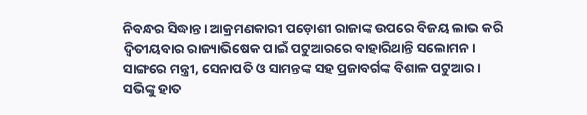ନିବନ୍ଧର ସିଦ୍ଧାନ୍ତ। ଆକ୍ରମଣକାରୀ ପଡ଼ୋଶୀ ରାଜାଙ୍କ ଉପରେ ବିଜୟ ଲାଭ କରି ଦ୍ୱିତୀୟବାର ରାଜ୍ୟାଭିଷେକ ପାଇଁ ପଟୁଆରରେ ବାହାରିଥାନ୍ତି ସଲୋମନ। ସାଙ୍ଗରେ ମନ୍ତ୍ରୀ, ସେନାପତି ଓ ସାମନ୍ତଙ୍କ ସହ ପ୍ରଜାବର୍ଗଙ୍କ ବିଶାଳ ପଟୁଆର। ସଭିଙ୍କୁ ହାତ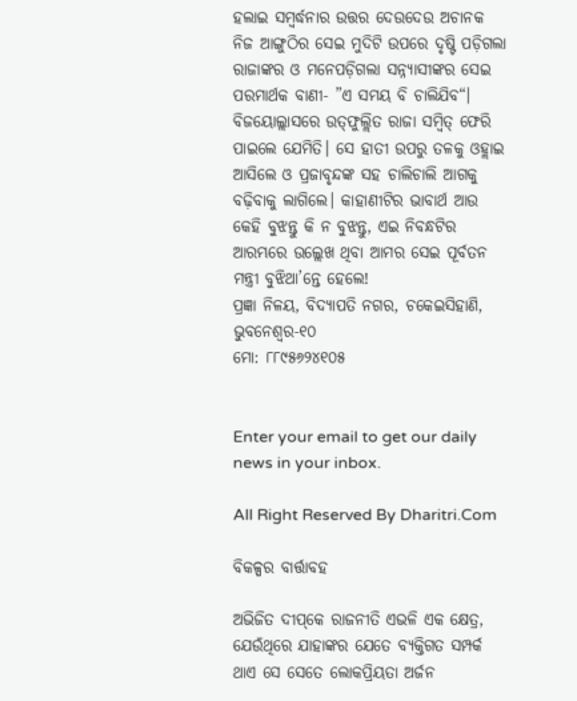ହଲାଇ ସମ୍ବର୍ଦ୍ଧନାର ଉତ୍ତର ଦେଉଦେଉ ଅଚାନକ ନିଜ ଆଙ୍ଗୁଠିର ସେଇ ମୁଦିଟି ଉପରେ ଦୃଷ୍ଟି ପଡ଼ିଗଲା ରାଜାଙ୍କର ଓ ମନେପଡ଼ିଗଲା ସନ୍ନ୍ୟାସୀଙ୍କର ସେଇ ପରମାର୍ଥକ ବାଣୀ- ”ଏ ସମୟ ବି ଚାଲିଯିବ“। ବିଜୟୋଲ୍ଲାସରେ ଉତ୍‌ଫୁଲ୍ଲିତ ରାଜା ସମ୍ବିତ୍‌ ଫେରି ପାଇଲେ ଯେମିତି। ସେ ହାତୀ ଉପରୁ ତଳକୁ ଓହ୍ଲାଇ ଆସିଲେ ଓ ପ୍ରଜାବୃନ୍ଦଙ୍କ ସହ ଚାଲିଚାଲି ଆଗକୁ ବଢ଼ିବାକୁ ଲାଗିଲେ। କାହାଣୀଟିର ଭାବାର୍ଥ ଆଉ କେହି ବୁଝନ୍ତୁ କି ନ ବୁଝନ୍ତୁ, ଏଇ ନିବନ୍ଧଟିର ଆରମ୍ଭରେ ଉଲ୍ଲେଖ ଥିବା ଆମର ସେଇ ପୂର୍ବତନ ମନ୍ତ୍ରୀ ବୁଝିଥା’ନ୍ତେ ହେଲେ!
ପ୍ରଜ୍ଞା ନିଳୟ, ବିଦ୍ୟାପତି ନଗର, ଚକେଇସିହାଣି, ଭୁବନେଶ୍ୱର-୧୦
ମୋ: ୮୮୯୫୬୨୪୧୦୫


Enter your email to get our daily news in your inbox.

All Right Reserved By Dharitri.Com

ବିକଳ୍ପର ବାର୍ତ୍ତାବହ

ଅଭିଜିତ ଦୀପ୍‌କେ ରାଜନୀତି ଏଭଳି ଏକ କ୍ଷେତ୍ର, ଯେଉଁଥିରେ ଯାହାଙ୍କର ଯେତେ ବ୍ୟକ୍ତିଗତ ସମ୍ପର୍କ ଥାଏ ସେ ସେତେ ଲୋକପ୍ରିୟତା ଅର୍ଜନ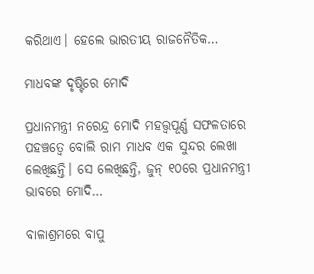କରିଥାଏ। ହେଲେ ଭାରତୀୟ ରାଜନୈତିକ…

ମାଧବଙ୍କ ଦୃଷ୍ଟିରେ ମୋଦି

ପ୍ରଧାନମନ୍ତ୍ରୀ ନରେନ୍ଦ୍ର ମୋଦି ମହତ୍ତ୍ୱପୂର୍ଣ୍ଣ ସଫଳତାରେ ପହଞ୍ଚତ୍ୱେ ବୋଲି ରାମ ମାଧବ ଏକ ସୁନ୍ଦର ଲେଖା ଲେଖିଛନ୍ତି। ସେ ଲେଖିଛନ୍ତି, ଜୁନ୍‌ ୧୦ରେ ପ୍ରଧାନମନ୍ତ୍ରୀ ଭାବରେ ମୋଦି…

ବାଳାଶ୍ରମରେ ବାପୁ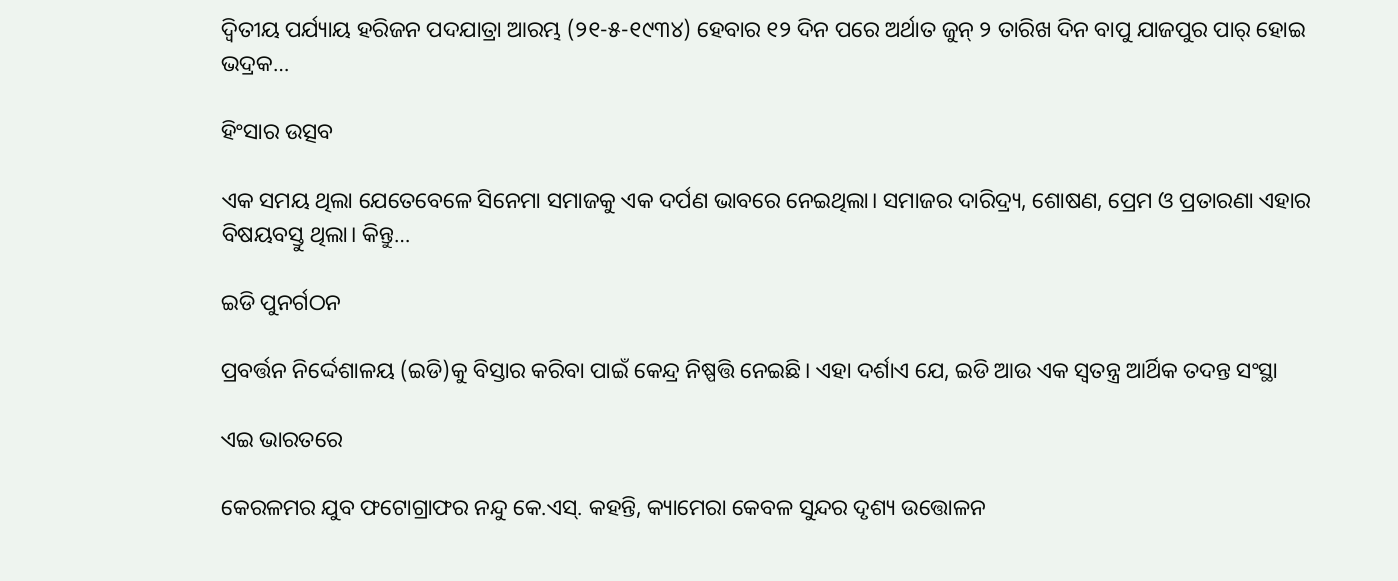ଦ୍ବିତୀୟ ପର୍ଯ୍ୟାୟ ହରିଜନ ପଦଯାତ୍ରା ଆରମ୍ଭ (୨୧-୫-୧୯୩୪) ହେବାର ୧୨ ଦିନ ପରେ ଅର୍ଥାତ ଜୁନ୍‌ ୨ ତାରିଖ ଦିନ ବାପୁ ଯାଜପୁର ପାର୍‌ ହୋଇ ଭଦ୍ରକ…

ହିଂସାର ଉତ୍ସବ

ଏକ ସମୟ ଥିଲା ଯେତେବେଳେ ସିନେମା ସମାଜକୁ ଏକ ଦର୍ପଣ ଭାବରେ ନେଇଥିଲା। ସମାଜର ଦାରିଦ୍ର୍ୟ, ଶୋଷଣ, ପ୍ରେମ ଓ ପ୍ରତାରଣା ଏହାର ବିଷୟବସ୍ତୁ ଥିଲା। କିନ୍ତୁ…

ଇଡି ପୁନର୍ଗଠନ

ପ୍ରବର୍ତ୍ତନ ନିର୍ଦ୍ଦେଶାଳୟ (ଇଡି)କୁ ବିସ୍ତାର କରିବା ପାଇଁ କେନ୍ଦ୍ର ନିଷ୍ପତ୍ତି ନେଇଛି। ଏହା ଦର୍ଶାଏ ଯେ, ଇଡି ଆଉ ଏକ ସ୍ବତନ୍ତ୍ର ଆର୍ଥିକ ତଦନ୍ତ ସଂସ୍ଥା

ଏଇ ଭାରତରେ

କେରଳମର ଯୁବ ଫଟୋଗ୍ରାଫର ନନ୍ଦୁ କେ.ଏସ୍‌. କହନ୍ତି, କ୍ୟାମେରା କେବଳ ସୁନ୍ଦର ଦୃଶ୍ୟ ଉତ୍ତୋଳନ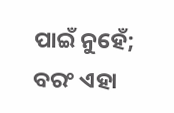ପାଇଁ ନୁହେଁ; ବରଂ ଏହା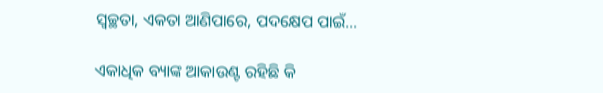ସ୍ବଚ୍ଛତା, ଏକତା ଆଣିପାରେ, ପଦକ୍ଷେପ ପାଇଁ…

ଏକାଧିକ ବ୍ୟାଙ୍କ ଆକାଉଣ୍ଟ ରହିଛି କି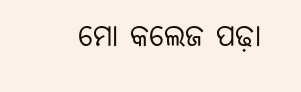ମୋ କଲେଜ ପଢ଼ା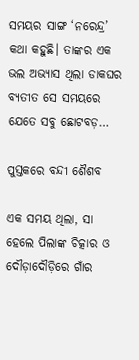ସମୟର ସାଙ୍ଗ ‘ନରେନ୍ଦ୍ର’ କଥା କହୁଛି। ତାଙ୍କର ଏକ ଭଲ ଅଭ୍ୟାସ ଥିଲା ଡାକଘର ବ୍ୟତୀତ ସେ ସମୟରେ ଯେତେ ସବୁ ଛୋଟବଡ଼…

ପୁସ୍ତକରେ ବନ୍ଦୀ ଶୈଶବ

ଏକ ସମୟ ଥିଲା, ସା ହେଲେ ପିଲାଙ୍କ ଚିତ୍କାର ଓ ଦୌଡ଼ାଦୌଡ଼ିରେ ଗାଁର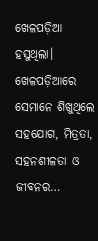ଖେଳପଡ଼ିଆ ହସୁଥିଲା। ଖେଳପଡ଼ିଆରେ ସେମାନେ ଶିଖୁଥିଲେ ସହଯୋଗ, ମିତ୍ରତା, ସହନଶୀଳତା ଓ ଜୀବନର…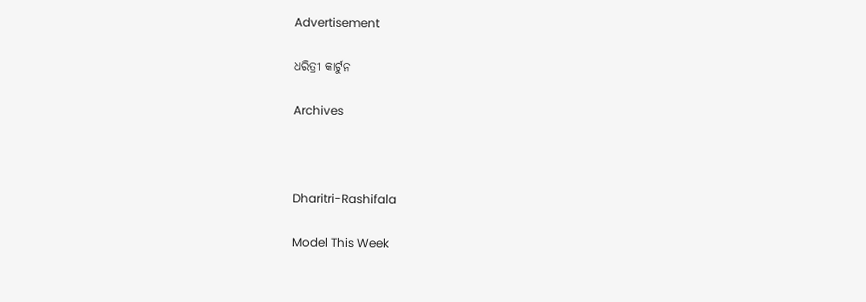Advertisement

ଧରିତ୍ରୀ କାର୍ଟୁନ

Archives



Dharitri-Rashifala

Model This Week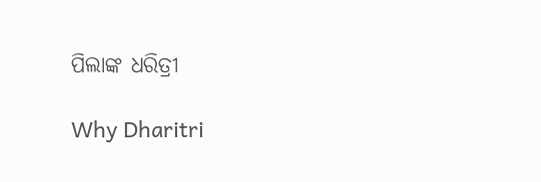ପିଲାଙ୍କ ଧରିତ୍ରୀ

Why Dharitri